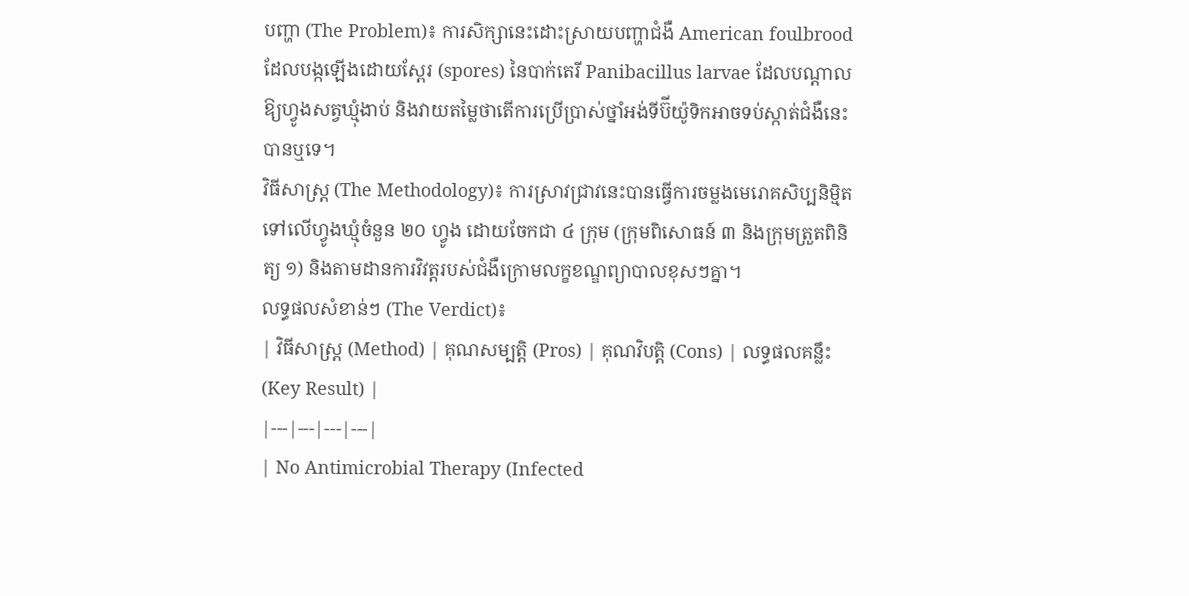បញ្ហា (The Problem)៖ ការសិក្សានេះដោះស្រាយបញ្ហាជំងឺ American foulbrood ដែលបង្កឡើងដោយស្ពែរ (spores) នៃបាក់តេរី Panibacillus larvae ដែលបណ្តាលឱ្យហ្វូងសត្វឃ្មុំងាប់ និងវាយតម្លៃថាតើការប្រើប្រាស់ថ្នាំអង់ទីប៊ីយ៉ូទិកអាចទប់ស្កាត់ជំងឺនេះបានឬទេ។
វិធីសាស្ត្រ (The Methodology)៖ ការស្រាវជ្រាវនេះបានធ្វើការចម្លងមេរោគសិប្បនិម្មិតទៅលើហ្វូងឃ្មុំចំនួន ២០ ហ្វូង ដោយចែកជា ៤ ក្រុម (ក្រុមពិសោធន៍ ៣ និងក្រុមត្រួតពិនិត្យ ១) និងតាមដានការវិវត្តរបស់ជំងឺក្រោមលក្ខខណ្ឌព្យាបាលខុសៗគ្នា។
លទ្ធផលសំខាន់ៗ (The Verdict)៖
| វិធីសាស្ត្រ (Method) | គុណសម្បត្តិ (Pros) | គុណវិបត្តិ (Cons) | លទ្ធផលគន្លឹះ (Key Result) |
|---|---|---|---|
| No Antimicrobial Therapy (Infected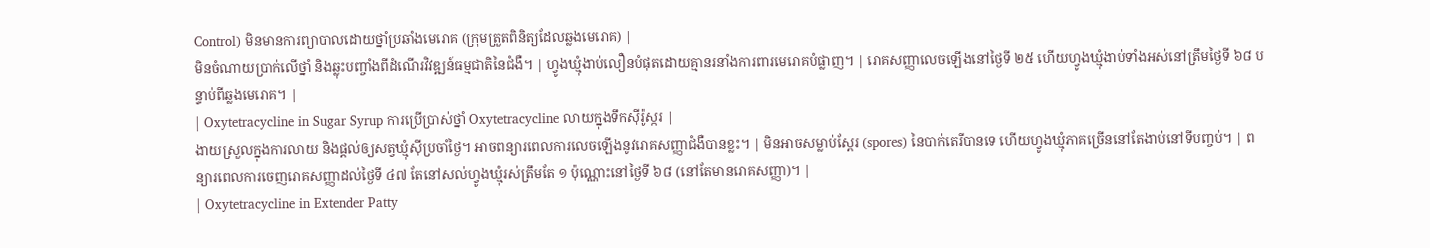Control) មិនមានការព្យាបាលដោយថ្នាំប្រឆាំងមេរោគ (ក្រុមត្រួតពិនិត្យដែលឆ្លងមេរោគ) |
មិនចំណាយប្រាក់លើថ្នាំ និងឆ្លុះបញ្ចាំងពីដំណើរវិវឌ្ឍន៍ធម្មជាតិនៃជំងឺ។ | ហ្វូងឃ្មុំងាប់លឿនបំផុតដោយគ្មានរនាំងការពារមេរោគបំផ្លាញ។ | រោគសញ្ញាលេចឡើងនៅថ្ងៃទី ២៥ ហើយហ្វូងឃ្មុំងាប់ទាំងអស់នៅត្រឹមថ្ងៃទី ៦៨ បន្ទាប់ពីឆ្លងមេរោគ។ |
| Oxytetracycline in Sugar Syrup ការប្រើប្រាស់ថ្នាំ Oxytetracycline លាយក្នុងទឹកស៊ីរ៉ូស្ករ |
ងាយស្រួលក្នុងការលាយ និងផ្តល់ឲ្យសត្វឃ្មុំស៊ីប្រចាំថ្ងៃ។ អាចពន្យារពេលការលេចឡើងនូវរោគសញ្ញាជំងឺបានខ្លះ។ | មិនអាចសម្លាប់ស្ពែរ (spores) នៃបាក់តេរីបានទេ ហើយហ្វូងឃ្មុំភាគច្រើននៅតែងាប់នៅទីបញ្ចប់។ | ពន្យារពេលការចេញរោគសញ្ញាដល់ថ្ងៃទី ៤៧ តែនៅសល់ហ្វូងឃ្មុំរស់ត្រឹមតែ ១ ប៉ុណ្ណោះនៅថ្ងៃទី ៦៨ (នៅតែមានរោគសញ្ញា)។ |
| Oxytetracycline in Extender Patty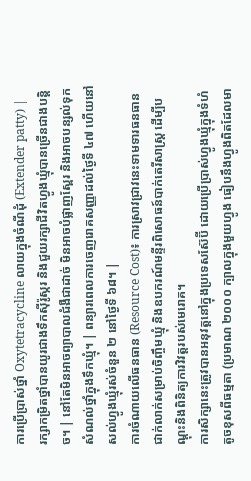ការប្រើប្រាស់ថ្នាំ Oxytetracycline លាយក្នុងចំណីដុំ (Extender patty) |
រក្សាកម្រិតថ្នាំបានយូរជាងទឹកស៊ីរ៉ូស្ករ និងជួយរក្សាជីវិតហ្វូងឃ្មុំបានច្រើនជាងបន្តិច។ | នៅតែមិនអាចព្យាបាលជំងឺជាដាច់ មិនអាចបំផ្លាញស្ពែរ និងអាចបន្សល់ទុកសំណល់ថ្នាំក្នុងទឹកឃ្មុំ។ | ពន្យារពេលការចេញរោគសញ្ញាដល់ថ្ងៃទី ៤៧ ហើយនៅសល់ហ្វូងឃ្មុំរស់ចំនួន ២ នៅថ្ងៃទី ៦៨។ |
ការចំណាយលើធនធាន (Resource Cost)៖ ការស្រាវជ្រាវនេះទាមទារធនធានជាក់លាក់សម្រាប់ចិញ្ចឹមឃ្មុំ និងឧបករណ៍មន្ទីរពិសោធន៍បាក់តេរីសាស្ត្រ ដើម្បីបណ្តុះនិងពិនិត្យការវិវត្តរបស់មេរោគ។
ការសិក្សានេះត្រូវបានអនុវត្តនៅក្នុងប្រទេសស៊ែប៊ី ដោយប្រើប្រាស់ហ្វូងឃ្មុំក្នុងទំហំតូចខុសពីធម្មតា (ប្រមាណ ២០០០ ក្បាលក្នុងមួយហ្វូង ធៀបនឹងហ្វូងពិតដែលមា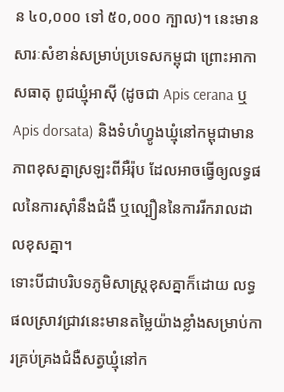ន ៤០,០០០ ទៅ ៥០,០០០ ក្បាល)។ នេះមានសារៈសំខាន់សម្រាប់ប្រទេសកម្ពុជា ព្រោះអាកាសធាតុ ពូជឃ្មុំអាស៊ី (ដូចជា Apis cerana ឬ Apis dorsata) និងទំហំហ្វូងឃ្មុំនៅកម្ពុជាមានភាពខុសគ្នាស្រឡះពីអឺរ៉ុប ដែលអាចធ្វើឲ្យលទ្ធផលនៃការស៊ាំនឹងជំងឺ ឬល្បឿននៃការរីករាលដាលខុសគ្នា។
ទោះបីជាបរិបទភូមិសាស្ត្រខុសគ្នាក៏ដោយ លទ្ធផលស្រាវជ្រាវនេះមានតម្លៃយ៉ាងខ្លាំងសម្រាប់ការគ្រប់គ្រងជំងឺសត្វឃ្មុំនៅក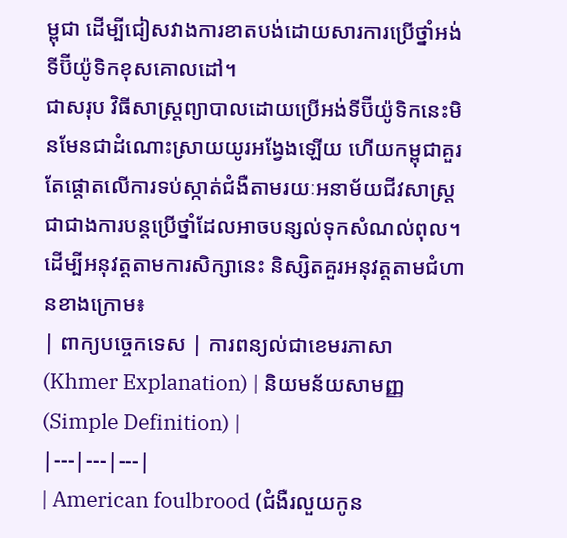ម្ពុជា ដើម្បីជៀសវាងការខាតបង់ដោយសារការប្រើថ្នាំអង់ទីប៊ីយ៉ូទិកខុសគោលដៅ។
ជាសរុប វិធីសាស្ត្រព្យាបាលដោយប្រើអង់ទីប៊ីយ៉ូទិកនេះមិនមែនជាដំណោះស្រាយយូរអង្វែងឡើយ ហើយកម្ពុជាគួរតែផ្តោតលើការទប់ស្កាត់ជំងឺតាមរយៈអនាម័យជីវសាស្ត្រជាជាងការបន្តប្រើថ្នាំដែលអាចបន្សល់ទុកសំណល់ពុល។
ដើម្បីអនុវត្តតាមការសិក្សានេះ និស្សិតគួរអនុវត្តតាមជំហានខាងក្រោម៖
| ពាក្យបច្ចេកទេស | ការពន្យល់ជាខេមរភាសា (Khmer Explanation) | និយមន័យសាមញ្ញ (Simple Definition) |
|---|---|---|
| American foulbrood (ជំងឺរលួយកូន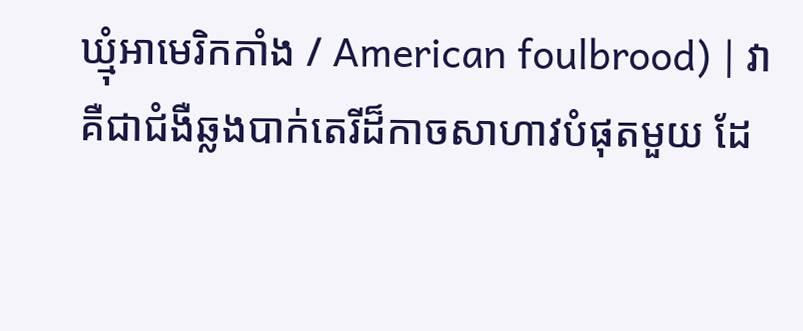ឃ្មុំអាមេរិកកាំង / American foulbrood) | វាគឺជាជំងឺឆ្លងបាក់តេរីដ៏កាចសាហាវបំផុតមួយ ដែ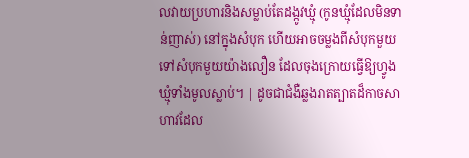លវាយប្រហារនិងសម្លាប់តែដង្កូវឃ្មុំ (កូនឃ្មុំដែលមិនទាន់ញាស់) នៅក្នុងសំបុក ហើយអាចចម្លងពីសំបុកមួយទៅសំបុកមួយយ៉ាងលឿន ដែលចុងក្រោយធ្វើឱ្យហ្វូងឃ្មុំទាំងមូលស្លាប់។ | ដូចជាជំងឺឆ្លងរាតត្បាតដ៏កាចសាហាវដែល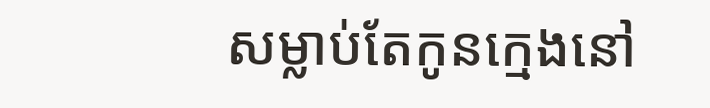សម្លាប់តែកូនក្មេងនៅ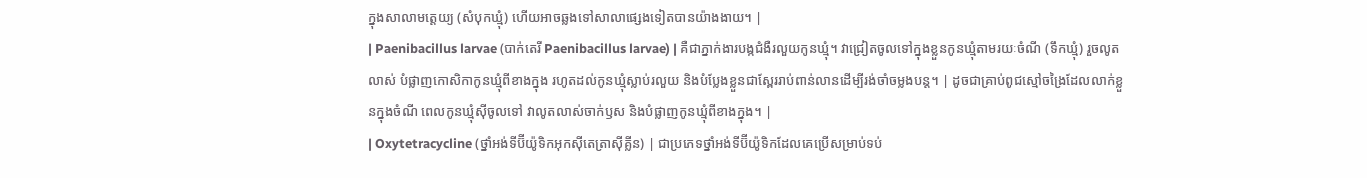ក្នុងសាលាមត្តេយ្យ (សំបុកឃ្មុំ) ហើយអាចឆ្លងទៅសាលាផ្សេងទៀតបានយ៉ាងងាយ។ |
| Paenibacillus larvae (បាក់តេរី Paenibacillus larvae) | គឺជាភ្នាក់ងារបង្កជំងឺរលួយកូនឃ្មុំ។ វាជ្រៀតចូលទៅក្នុងខ្លួនកូនឃ្មុំតាមរយៈចំណី (ទឹកឃ្មុំ) រួចលូតលាស់ បំផ្លាញកោសិកាកូនឃ្មុំពីខាងក្នុង រហូតដល់កូនឃ្មុំស្លាប់រលួយ និងបំប្លែងខ្លួនជាស្ពែររាប់ពាន់លានដើម្បីរង់ចាំចម្លងបន្ត។ | ដូចជាគ្រាប់ពូជស្មៅចង្រៃដែលលាក់ខ្លួនក្នុងចំណី ពេលកូនឃ្មុំស៊ីចូលទៅ វាលូតលាស់ចាក់ឫស និងបំផ្លាញកូនឃ្មុំពីខាងក្នុង។ |
| Oxytetracycline (ថ្នាំអង់ទីប៊ីយ៉ូទិកអុកស៊ីតេត្រាស៊ីគ្លីន) | ជាប្រភេទថ្នាំអង់ទីប៊ីយ៉ូទិកដែលគេប្រើសម្រាប់ទប់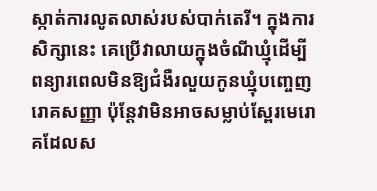ស្កាត់ការលូតលាស់របស់បាក់តេរី។ ក្នុងការសិក្សានេះ គេប្រើវាលាយក្នុងចំណីឃ្មុំដើម្បីពន្យារពេលមិនឱ្យជំងឺរលួយកូនឃ្មុំបញ្ចេញរោគសញ្ញា ប៉ុន្តែវាមិនអាចសម្លាប់ស្ពែរមេរោគដែលស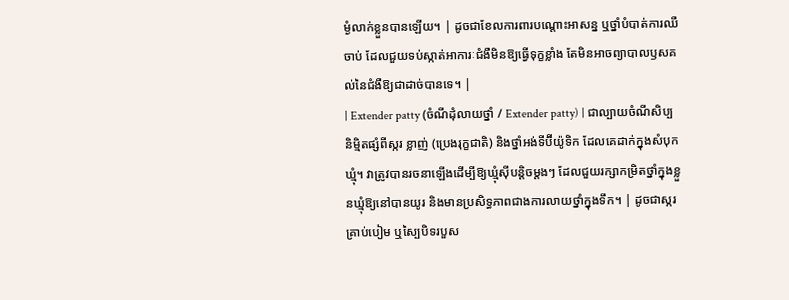ម្ងំលាក់ខ្លួនបានឡើយ។ | ដូចជាខែលការពារបណ្តោះអាសន្ន ឬថ្នាំបំបាត់ការឈឺចាប់ ដែលជួយទប់ស្កាត់អាការៈជំងឺមិនឱ្យធ្វើទុក្ខខ្លាំង តែមិនអាចព្យាបាលឫសគល់នៃជំងឺឱ្យជាដាច់បានទេ។ |
| Extender patty (ចំណីដុំលាយថ្នាំ / Extender patty) | ជាល្បាយចំណីសិប្បនិម្មិតផ្សំពីស្ករ ខ្លាញ់ (ប្រេងរុក្ខជាតិ) និងថ្នាំអង់ទីប៊ីយ៉ូទិក ដែលគេដាក់ក្នុងសំបុកឃ្មុំ។ វាត្រូវបានរចនាឡើងដើម្បីឱ្យឃ្មុំស៊ីបន្តិចម្តងៗ ដែលជួយរក្សាកម្រិតថ្នាំក្នុងខ្លួនឃ្មុំឱ្យនៅបានយូរ និងមានប្រសិទ្ធភាពជាងការលាយថ្នាំក្នុងទឹក។ | ដូចជាស្ករគ្រាប់បៀម ឬស្បៃបិទរបួស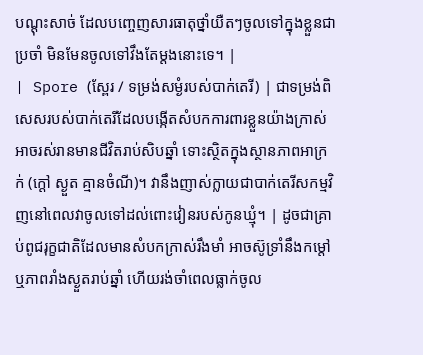បណ្តុះសាច់ ដែលបញ្ចេញសារធាតុថ្នាំយឺតៗចូលទៅក្នុងខ្លួនជាប្រចាំ មិនមែនចូលទៅវឹងតែម្តងនោះទេ។ |
| Spore (ស្ពែរ / ទម្រង់សម្ងំរបស់បាក់តេរី) | ជាទម្រង់ពិសេសរបស់បាក់តេរីដែលបង្កើតសំបកការពារខ្លួនយ៉ាងក្រាស់ អាចរស់រានមានជីវិតរាប់សិបឆ្នាំ ទោះស្ថិតក្នុងស្ថានភាពអាក្រក់ (ក្តៅ ស្ងួត គ្មានចំណី)។ វានឹងញាស់ក្លាយជាបាក់តេរីសកម្មវិញនៅពេលវាចូលទៅដល់ពោះវៀនរបស់កូនឃ្មុំ។ | ដូចជាគ្រាប់ពូជរុក្ខជាតិដែលមានសំបកក្រាស់រឹងមាំ អាចស៊ូទ្រាំនឹងកម្តៅ ឬភាពរាំងស្ងួតរាប់ឆ្នាំ ហើយរង់ចាំពេលធ្លាក់ចូល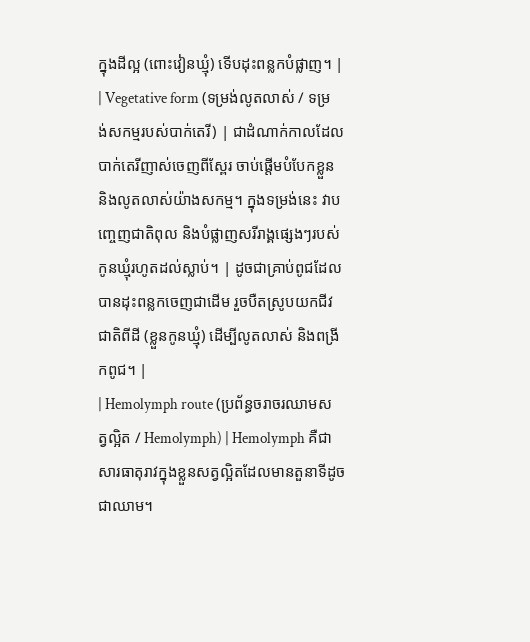ក្នុងដីល្អ (ពោះវៀនឃ្មុំ) ទើបដុះពន្លកបំផ្លាញ។ |
| Vegetative form (ទម្រង់លូតលាស់ / ទម្រង់សកម្មរបស់បាក់តេរី) | ជាដំណាក់កាលដែលបាក់តេរីញាស់ចេញពីស្ពែរ ចាប់ផ្តើមបំបែកខ្លួន និងលូតលាស់យ៉ាងសកម្ម។ ក្នុងទម្រង់នេះ វាបញ្ចេញជាតិពុល និងបំផ្លាញសរីរាង្គផ្សេងៗរបស់កូនឃ្មុំរហូតដល់ស្លាប់។ | ដូចជាគ្រាប់ពូជដែលបានដុះពន្លកចេញជាដើម រួចបឺតស្រូបយកជីវជាតិពីដី (ខ្លួនកូនឃ្មុំ) ដើម្បីលូតលាស់ និងពង្រីកពូជ។ |
| Hemolymph route (ប្រព័ន្ធចរាចរឈាមសត្វល្អិត / Hemolymph) | Hemolymph គឺជាសារធាតុរាវក្នុងខ្លួនសត្វល្អិតដែលមានតួនាទីដូចជាឈាម។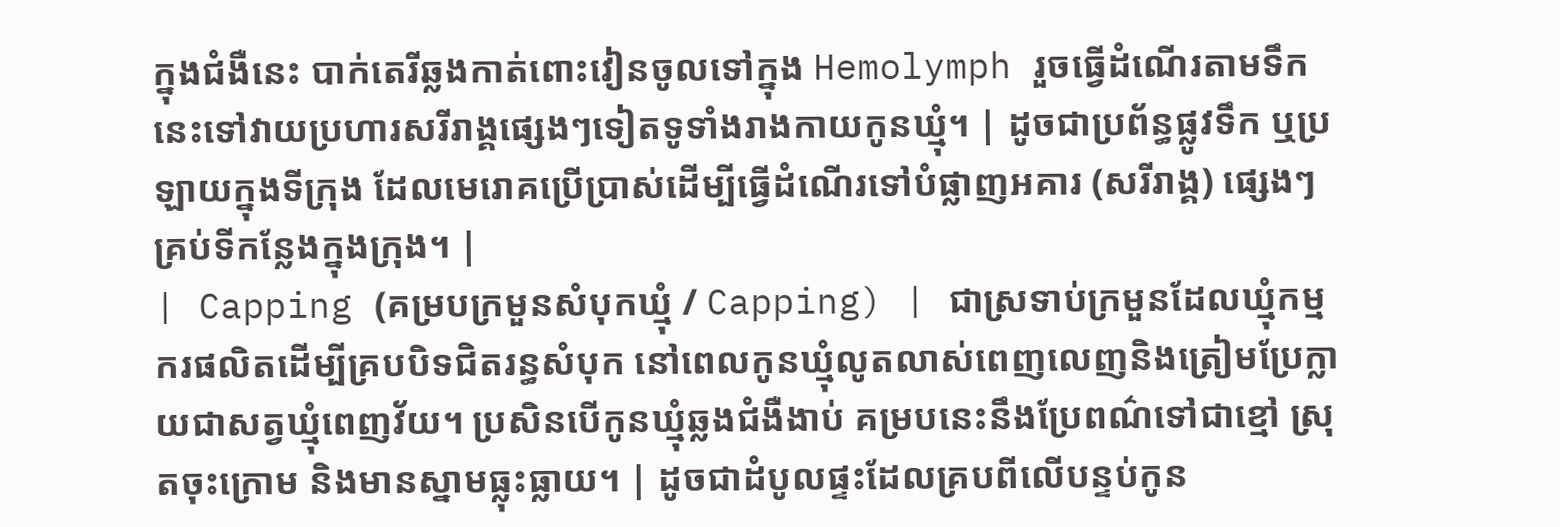ក្នុងជំងឺនេះ បាក់តេរីឆ្លងកាត់ពោះវៀនចូលទៅក្នុង Hemolymph រួចធ្វើដំណើរតាមទឹកនេះទៅវាយប្រហារសរីរាង្គផ្សេងៗទៀតទូទាំងរាងកាយកូនឃ្មុំ។ | ដូចជាប្រព័ន្ធផ្លូវទឹក ឬប្រឡាយក្នុងទីក្រុង ដែលមេរោគប្រើប្រាស់ដើម្បីធ្វើដំណើរទៅបំផ្លាញអគារ (សរីរាង្គ) ផ្សេងៗគ្រប់ទីកន្លែងក្នុងក្រុង។ |
| Capping (គម្របក្រមួនសំបុកឃ្មុំ / Capping) | ជាស្រទាប់ក្រមួនដែលឃ្មុំកម្មករផលិតដើម្បីគ្របបិទជិតរន្ធសំបុក នៅពេលកូនឃ្មុំលូតលាស់ពេញលេញនិងត្រៀមប្រែក្លាយជាសត្វឃ្មុំពេញវ័យ។ ប្រសិនបើកូនឃ្មុំឆ្លងជំងឺងាប់ គម្របនេះនឹងប្រែពណ៌ទៅជាខ្មៅ ស្រុតចុះក្រោម និងមានស្នាមធ្លុះធ្លាយ។ | ដូចជាដំបូលផ្ទះដែលគ្របពីលើបន្ទប់កូន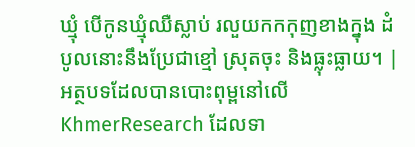ឃ្មុំ បើកូនឃ្មុំឈឺស្លាប់ រលួយកកកុញខាងក្នុង ដំបូលនោះនឹងប្រែជាខ្មៅ ស្រុតចុះ និងធ្លុះធ្លាយ។ |
អត្ថបទដែលបានបោះពុម្ពនៅលើ KhmerResearch ដែលទា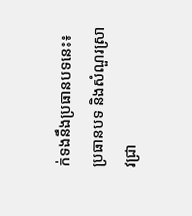ក់ទងនឹងប្រធានបទនេះ៖
ប្រធានបទ និងសំណួរស្រាវជ្រា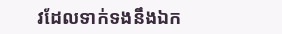វដែលទាក់ទងនឹងឯក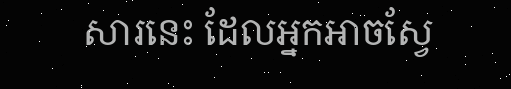សារនេះ ដែលអ្នកអាចស្វែ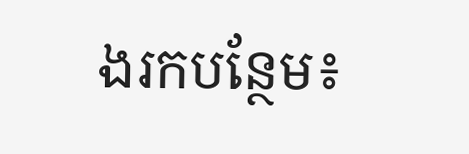ងរកបន្ថែម៖